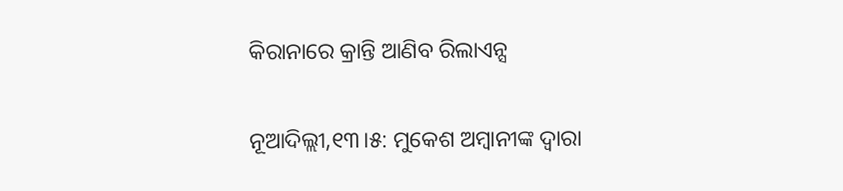କିରାନାରେ କ୍ରାନ୍ତି ଆଣିବ ରିଲାଏନ୍ସ

ନୂଆଦିଲ୍ଲୀ,୧୩।୫: ମୁକେଶ ଅମ୍ବାନୀଙ୍କ ଦ୍ୱାରା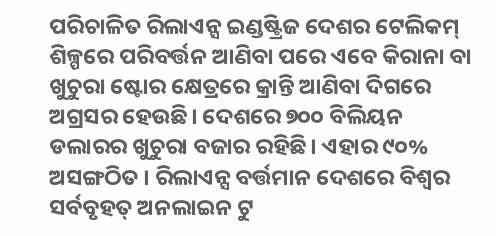ପରିଚାଳିତ ରିଲାଏନ୍ସ ଇଣ୍ଡଷ୍ଟ୍ରିଜ ଦେଶର ଟେଲିକମ୍‌ ଶିଳ୍ପରେ ପରିବର୍ତ୍ତନ ଆଣିବା ପରେ ଏବେ କିରାନା ବା ଖୁଚୁରା ଷ୍ଟୋର କ୍ଷେତ୍ରରେ କ୍ରାନ୍ତି ଆଣିବା ଦିଗରେ ଅଗ୍ରସର ହେଉଛି। ଦେଶରେ ୭୦୦ ବିଲିୟନ ଡଲାରର ଖୁଚୁରା ବଜାର ରହିଛି। ଏହାର ୯୦% ଅସଙ୍ଗଠିତ । ରିଲାଏନ୍ସ ବର୍ତ୍ତମାନ ଦେଶରେ ବିଶ୍ୱର ସର୍ବବୃହତ୍‌ ଅନଲାଇନ ଟୁ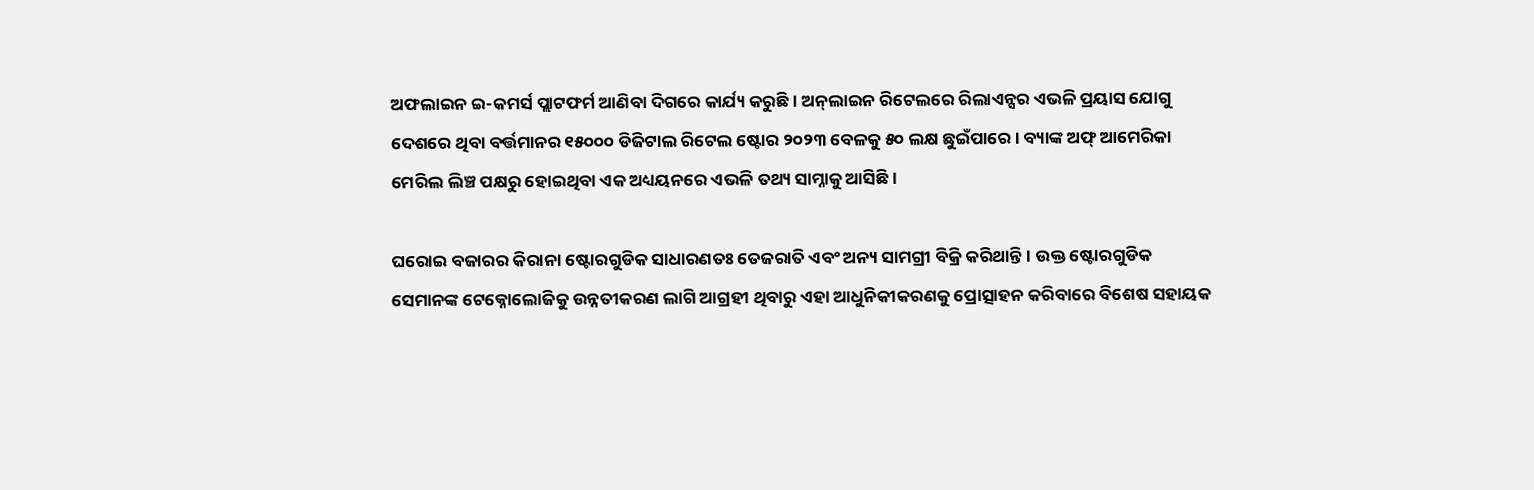ଅଫଲାଇନ ଇ-କମର୍ସ ପ୍ଲାଟଫର୍ମ ଆଣିବା ଦିଗରେ କାର୍ଯ୍ୟ କରୁଛି। ଅନ୍‌ଲାଇନ ରିଟେଲରେ ରିଲାଏନ୍ସର ଏଭଳି ପ୍ରୟାସ ଯୋଗୁ ଦେଶରେ ଥିବା ବର୍ତ୍ତମାନର ୧୫୦୦୦ ଡିଜିଟାଲ ରିଟେଲ ଷ୍ଟୋର ୨୦୨୩ ବେଳକୁ ୫୦ ଲକ୍ଷ ଛୁଇଁପାରେ। ବ୍ୟାଙ୍କ ଅଫ୍‌ ଆମେରିକା ମେରିଲ ଲିଞ୍ଚ ପକ୍ଷରୁ ହୋଇଥିବା ଏକ ଅଧ୍ୟୟନରେ ଏଭଳି ତଥ୍ୟ ସାମ୍ନାକୁ ଆସିଛି।

ଘରୋଇ ବଜାରର କିରାନା ଷ୍ଟୋରଗୁଡିକ ସାଧାରଣତଃ ତେଜରାତି ଏବଂ ଅନ୍ୟ ସାମଗ୍ରୀ ବିକ୍ରି କରିଥାନ୍ତି। ଉକ୍ତ ଷ୍ଟୋରଗୁଡିକ ସେମାନଙ୍କ ଟେକ୍ନୋଲୋଜିକୁ ଉନ୍ନତୀକରଣ ଲାଗି ଆଗ୍ରହୀ ଥିବାରୁ ଏହା ଆଧୁନିକୀକରଣକୁ ପ୍ରୋତ୍ସାହନ କରିବାରେ ବିଶେଷ ସହାୟକ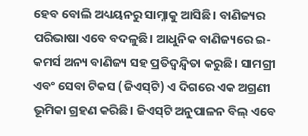ହେବ ବୋଲି ଅଧ୍ୟୟନରୁ ସାମ୍ନାକୁ ଆସିଛି। ବାଣିଜ୍ୟର ପରିଭାଷା ଏବେ ବଦଳୁଛି। ଆଧୁନିକ ବାଣିଜ୍ୟରେ ଇ-କମର୍ସ ଅନ୍ୟ ବାଣିଜ୍ୟ ସହ ପ୍ରତିଦ୍ୱନ୍ଦ୍ୱିତା କରୁଛି। ସାମଗ୍ରୀ ଏବଂ ସେବା ଟିକସ (ଜିଏସ୍‌ଟି) ଏ ଦିଗରେ ଏକ ଅଗ୍ରଣୀ ଭୂମିକା ଗ୍ରହଣ କରିଛି। ଜିଏସ୍‌ଟି ଅନୁପାଳନ ବିଲ୍‌ ଏବେ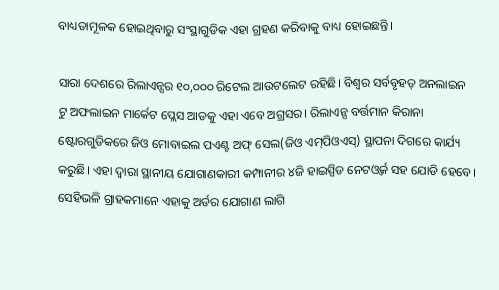ବାଧ୍ୟତାମୂଳକ ହୋଇଥିବାରୁ ସଂସ୍ଥାଗୁଡିକ ଏହା ଗ୍ରହଣ କରିବାକୁ ବାଧ୍ୟ ହୋଇଛନ୍ତି।

ସାରା ଦେଶରେ ରିଲାଏନ୍ସର ୧୦,୦୦୦ ରିଟେଲ ଆଉଟଲେଟ ରହିଛି। ବିଶ୍ୱର ସର୍ବବୃହତ୍‌ ଅନଲାଇନ ଟୁ ଅଫଲାଇନ ମାର୍କେଟ ପ୍ଲେସ ଆଡକୁ ଏହା ଏବେ ଅଗ୍ରସର। ରିଲାଏନ୍ସ ବର୍ତ୍ତମାନ କିରାନା ଷ୍ଟୋରଗୁଡିକରେ ଜିଓ ମୋବାଇଲ ପଏଣ୍ଟ ଅଫ୍‌ ସେଲ(ଜିଓ ଏମ୍‌ପିଓଏସ୍‌) ସ୍ଥାପନା ଦିଗରେ କାର୍ଯ୍ୟ କରୁଛି। ଏହା ଦ୍ୱାରା ସ୍ଥାନୀୟ ଯୋଗାଣକାରୀ କମ୍ପାନୀର ୪ଜି ହାଇସ୍ପିଡ ନେଟଓ୍ବର୍କ ସହ ଯୋଡି ହେବେ। ସେହିଭଳି ଗ୍ରାହକମାନେ ଏହାକୁ ଅର୍ଡର ଯୋଗାଣ ଲାଗି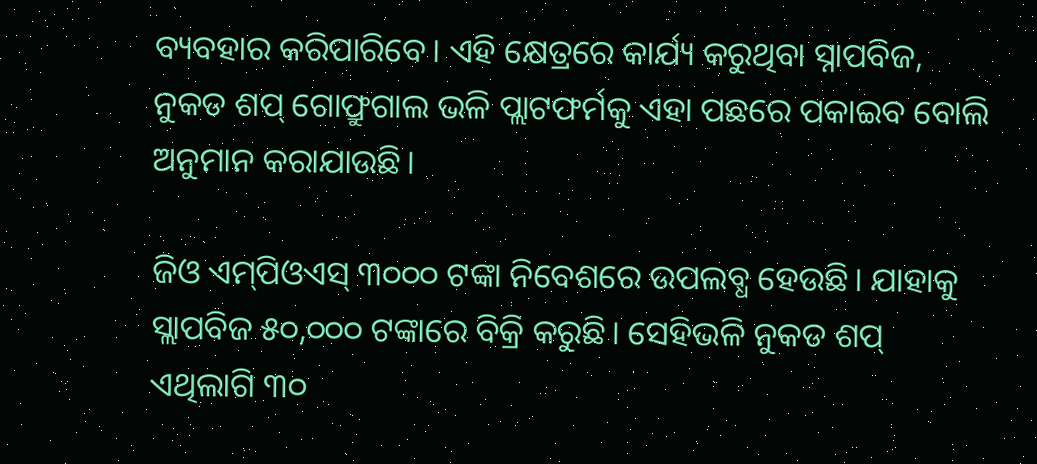ବ୍ୟବହାର କରିପାରିବେ। ଏହି କ୍ଷେତ୍ରରେ କାର୍ଯ୍ୟ କରୁଥିବା ସ୍ନାପବିଜ, ନୁକଡ ଶପ୍‌ ଗୋଫ୍ରୁଗାଲ ଭଳି ପ୍ଲାଟଫର୍ମକୁ ଏହା ପଛରେ ପକାଇବ ବୋଲି ଅନୁମାନ କରାଯାଉଛି।

ଜିଓ ଏମ୍‌ପିଓଏସ୍‌ ୩୦୦୦ ଟଙ୍କା ନିବେଶରେ ଉପଲବ୍ଧ ହେଉଛି। ଯାହାକୁ ସ୍ଲାପବିଜ ୫୦,୦୦୦ ଟଙ୍କାରେ ବିକ୍ରି କରୁଛି। ସେହିଭଳି ନୁକଡ ଶପ୍‌ ଏଥିଲାଗି ୩୦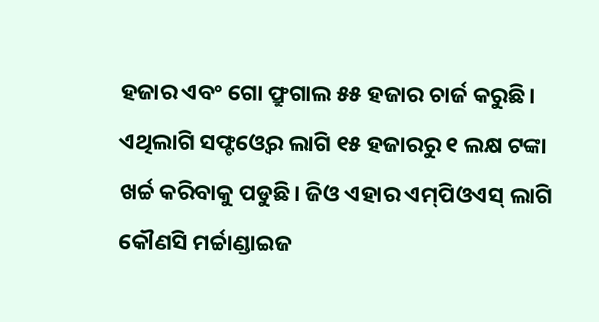ହଜାର ଏବଂ ଗୋ ଫ୍ରୁଗାଲ ୫୫ ହଜାର ଚାର୍ଜ କରୁଛି। ଏଥିଲାଗି ସଫ୍ଟଓ୍ବେର ଲାଗି ୧୫ ହଜାରରୁ ୧ ଲକ୍ଷ ଟଙ୍କା ଖର୍ଚ୍ଚ କରିବାକୁ ପଡୁଛି। ଜିଓ ଏହାର ଏମ୍‌ପିଓଏସ୍‌ ଲାଗି କୌଣସି ମର୍ଚ୍ଚାଣ୍ଡାଇଜ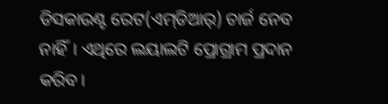ଡିସକାଉଣ୍ଟ ରେଟ(ଏମ୍‌ଡିଆର୍‌) ଚାର୍ଜ ନେବ ନାହିଁ। ଏଥିରେ ଲୟାଲଟି ପ୍ରୋଗ୍ରାମ ପ୍ରଦାନ କରିବ।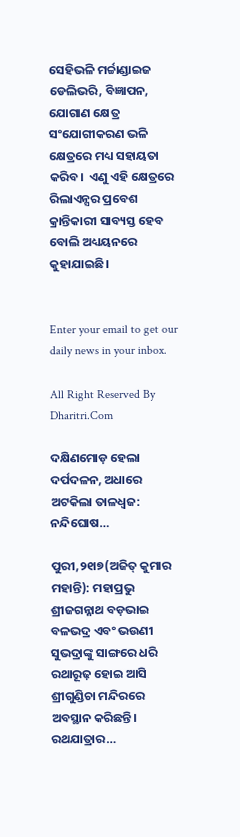ସେହିଭଳି ମର୍ଚ୍ଚାଣ୍ଡାଇଜ ଡେଲିଭରି, ବିଜ୍ଞାପନ, ଯୋଗାଣ କ୍ଷେତ୍ର ସଂଯୋଗୀକରଣ ଭଳି କ୍ଷେତ୍ରରେ ମଧ୍ୟ ସହାୟତା କରିବ।  ଏଣୁ ଏହି କ୍ଷେତ୍ରରେ ରିଲାଏନ୍ସର ପ୍ରବେଶ କ୍ରାନ୍ତିକାରୀ ସାବ୍ୟସ୍ତ ହେବ ବୋଲି ଅଧ୍ୟୟନରେ କୁହାଯାଇଛି।


Enter your email to get our daily news in your inbox.

All Right Reserved By Dharitri.Com

ଦକ୍ଷିଣମୋଡ଼ ହେଲା ଦର୍ପଦଳନ, ଅଧାରେ ଅଟକିଲା ତାଳଧ୍ୱଜ: ନନ୍ଦିଘୋଷ…

ପୁରୀ,୨୧ା୭(ଅଜିତ୍‌ କୁମାର ମହାନ୍ତି): ମହାପ୍ରଭୁ ଶ୍ରୀଜଗନ୍ନାଥ ବଡ଼ଭାଇ ବଳଭଦ୍ର ଏବଂ ଭଉଣୀ ସୁଭଦ୍ରାଙ୍କୁ ସାଙ୍ଗରେ ଧରି ରଥାରୂଢ଼ ହୋଇ ଆସି ଶ୍ରୀଗୁଣ୍ଡିଚା ମନ୍ଦିରରେ ଅବସ୍ଥାନ କରିଛନ୍ତି। ରଥଯାତ୍ରାର…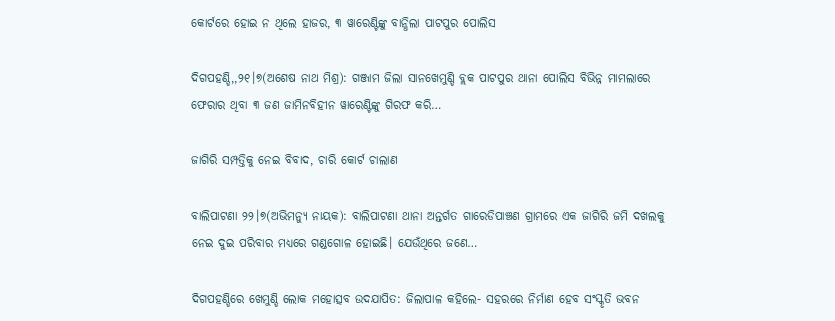କୋର୍ଟରେ ହୋଇ ନ ଥିଲେ ହାଜର, ୩ ୱାରେଣ୍ଟିଙ୍କୁ ବାନ୍ଧିଲା ପାଟପୁର ପୋଲିସ

ଦିଗପହଣ୍ଡି,,୨୧।୭(ଅଶେଷ ନାଥ ମିଶ୍ର): ଗଞ୍ଜାମ ଜିଲା ସାନଖେମୁଣ୍ଡି ବ୍ଲକ ପାଟପୁର ଥାନା ପୋଲିସ ବିଭିନ୍ନ ମାମଲାରେ ଫେରାର ଥିବା ୩ ଜଣ ଜାମିନବିହୀନ ୱାରେଣ୍ଟିଙ୍କୁ ଗିରଫ କରି…

ଜାଗିରି ସମ୍ପତ୍ତିକୁ ନେଇ ବିବାଦ, ଚାରି କୋର୍ଟ ଚାଲାଣ

ବାଲିପାଟଣା ୨୨।୭(ଅଭିମନ୍ୟୁ ନାୟକ): ବାଲିପାଟଣା ଥାନା ଅନ୍ତର୍ଗତ ଗାରେଡିପାଞ୍ଚଣ ଗ୍ରାମରେ ଏକ ଜାଗିରି ଜମି ଦଖଲକୁ ନେଇ ଦୁଇ ପରିବାର ମଧ୍ୟରେ ଗଣ୍ଡଗୋଳ ହୋଇଛି। ଯେଉଁଥିରେ ଜଣେ…

ଦିଗପହଣ୍ଡିରେ ଖେମୁଣ୍ଡି ଲୋକ ମହୋତ୍ସବ ଉଦଯାପିତ: ଜିଲାପାଳ କହିଲେ- ସହରରେ ନିର୍ମାଣ ହେବ ସଂସ୍କୃତି ଭବନ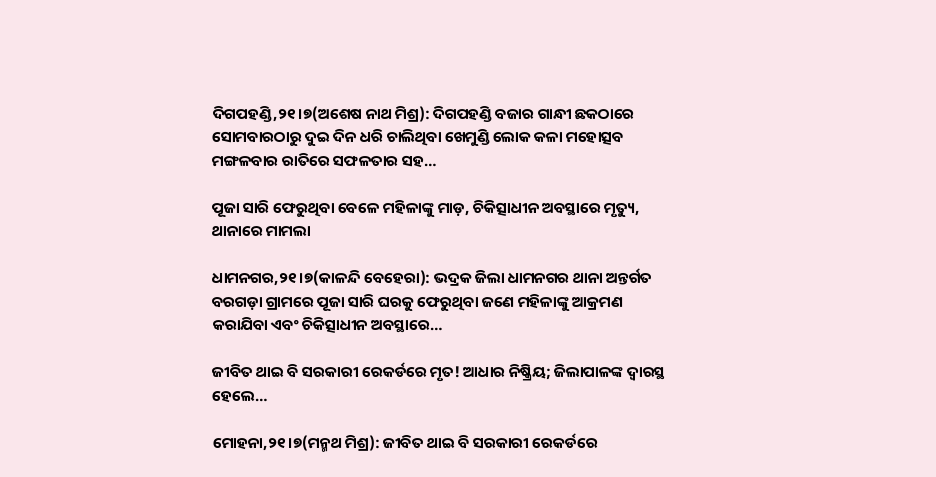ଦିଗପହଣ୍ଡି,୨୧।୭(ଅଶେଷ ନାଥ ମିଶ୍ର): ଦିଗପହଣ୍ଡି ବଜାର ଗାନ୍ଧୀ ଛକଠାରେ ସୋମବାରଠାରୁ ଦୁଇ ଦିନ ଧରି ଚାଲିଥିବା ଖେମୁଣ୍ଡି ଲୋକ କଳା ମହୋତ୍ସବ ମଙ୍ଗଳବାର ରାତିରେ ସଫଳତାର ସହ…

ପୂଜା ସାରି ଫେରୁଥିବା ବେଳେ ମହିଳାଙ୍କୁ ମାଡ଼, ଚିକିତ୍ସାଧୀନ ଅବସ୍ଥାରେ ମୃତ୍ୟୁ, ଥାନାରେ ମାମଲା

ଧାମନଗର,୨୧।୭(କାଳନ୍ଦି ବେହେରା): ଭଦ୍ରକ ଜିଲା ଧାମନଗର ଥାନା ଅନ୍ତର୍ଗତ ବରଗଡ଼ା ଗ୍ରାମରେ ପୂଜା ସାରି ଘରକୁ ଫେରୁଥିବା ଜଣେ ମହିଳାଙ୍କୁ ଆକ୍ରମଣ କରାଯିବା ଏବଂ ଚିକିତ୍ସାଧୀନ ଅବସ୍ଥାରେ…

ଜୀବିତ ଥାଇ ବି ସରକାରୀ ରେକର୍ଡରେ ମୃତ! ଆଧାର ନିଷ୍କ୍ରିୟ; ଜିଲାପାଳଙ୍କ ଦ୍ୱାରସ୍ଥ ହେଲେ…

ମୋହନା,୨୧।୭(ମନ୍ମଥ ମିଶ୍ର): ଜୀବିତ ଥାଇ ବି ସରକାରୀ ରେକର୍ଡରେ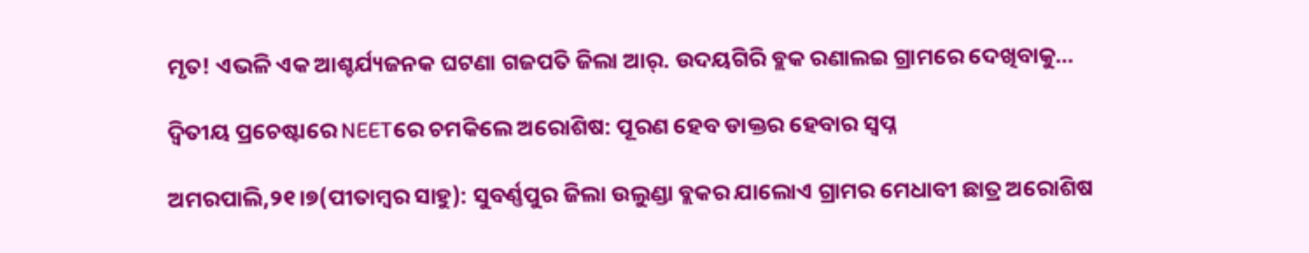ମୃତ! ଏଭଳି ଏକ ଆଶ୍ଚର୍ଯ୍ୟଜନକ ଘଟଣା ଗଜପତି ଜିଲା ଆର୍. ଉଦୟଗିରି ବ୍ଲକ ରଣାଲଇ ଗ୍ରାମରେ ଦେଖିବାକୁ…

ଦ୍ୱିତୀୟ ପ୍ରଚେଷ୍ଟାରେ NEETରେ ଚମକିଲେ ଅରୋଶିଷ: ପୂରଣ ହେବ ଡାକ୍ତର ହେବାର ସ୍ବପ୍ନ

ଅମରପାଲି,୨୧।୭(ପୀତାମ୍ବର ସାହୁ): ସୁବର୍ଣ୍ଣପୁର ଜିଲା ଉଲୁଣ୍ଡା ବ୍ଲକର ଯାଲୋଏ ଗ୍ରାମର ମେଧାବୀ ଛାତ୍ର ଅରୋଶିଷ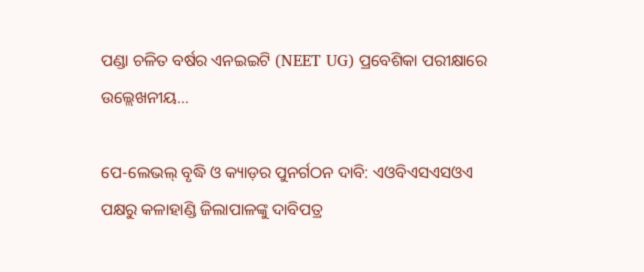ପଣ୍ଡା ଚଳିତ ବର୍ଷର ଏନଇଇଟି (NEET UG) ପ୍ରବେଶିକା ପରୀକ୍ଷାରେ ଉଲ୍ଲେଖନୀୟ…

ପେ-ଲେଭଲ୍ ବୃଦ୍ଧି ଓ କ୍ୟାଡ଼ର ପୁନର୍ଗଠନ ଦାବି: ଏଓବିଏସଏସଓଏ ପକ୍ଷରୁ କଳାହାଣ୍ଡି ଜିଲାପାଳଙ୍କୁ ଦାବିପତ୍ର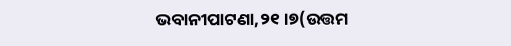ଭବାନୀପାଟଣା,୨୧।୭(ଉତ୍ତମ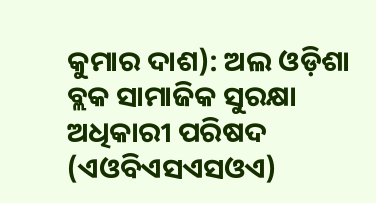କୁମାର ଦାଶ): ଅଲ ଓଡ଼ିଶା ବ୍ଲକ ସାମାଜିକ ସୁରକ୍ଷା ଅଧିକାରୀ ପରିଷଦ (ଏଓବିଏସଏସଓଏ)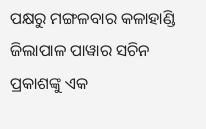ପକ୍ଷରୁ ମଙ୍ଗଳବାର କଳାହାଣ୍ଡି ଜିଲାପାଳ ପାୱାର ସଚିନ ପ୍ରକାଶଙ୍କୁ ଏକ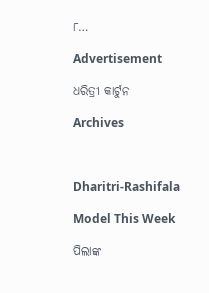୮…

Advertisement

ଧରିତ୍ରୀ କାର୍ଟୁନ

Archives



Dharitri-Rashifala

Model This Week

ପିଲାଙ୍କ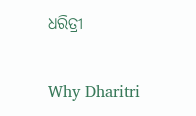ଧରିତ୍ରୀ

Why Dharitri